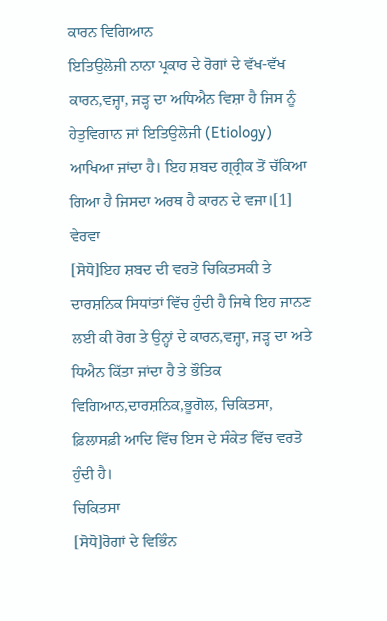ਕਾਰਨ ਵਿਗਿਆਨ
ਇਤਿਉਲੋਜੀ ਨਾਨਾ ਪ੍ਰਕਾਰ ਦੇ ਰੋਗਾਂ ਦੇ ਵੱਖ-ਵੱਖ ਕਾਰਨ,ਵਜ੍ਹਾ, ਜੜ੍ਹ ਦਾ ਅਧਿਐਨ ਵਿਸ਼ਾ ਹੈ ਜਿਸ ਨੂੰ ਹੇਤੁਵਿਗਾਨ ਜਾਂ ਇਤਿਉਲੋਜੀ (Etiology) ਆਖਿਆ ਜਾਂਦਾ ਹੈ। ਇਹ ਸ਼ਬਦ ਗ੍ਰ੍ਰੀਕ ਤੋਂ ਚੱਕਿਆ ਗਿਆ ਹੈ ਜਿਸਦਾ ਅਰਥ ਹੈ ਕਾਰਨ ਦੇ ਵਜਾ।[1]
ਵੇਰਵਾ
[ਸੋਧੋ]ਇਹ ਸ਼ਬਦ ਦੀ ਵਰਤੋ ਚਿਕਿਤਸਕੀ ਤੇ ਦਾਰਸ਼ਨਿਕ ਸਿਧਾਂਤਾਂ ਵਿੱਚ ਹੁੰਦੀ ਹੈ ਜਿਥੇ ਇਹ ਜਾਨਣ ਲਈ ਕੀ ਰੋਗ ਤੇ ਉਨ੍ਹਾਂ ਦੇ ਕਾਰਨ,ਵਜ੍ਹਾ, ਜੜ੍ਹ ਦਾ ਅਤੇ ਧਿਐਨ ਕਿੱਤਾ ਜਾਂਦਾ ਹੈ ਤੇ ਭੌਤਿਕ ਵਿਗਿਆਨ,ਦਾਰਸ਼ਨਿਕ,ਭੂਗੋਲ, ਚਿਕਿਤਸਾ, ਫ਼ਿਲਾਸਫ਼ੀ ਆਦਿ ਵਿੱਚ ਇਸ ਦੇ ਸੰਕੇਤ ਵਿੱਚ ਵਰਤੋ ਹੁੰਦੀ ਹੈ।
ਚਿਕਿਤਸਾ
[ਸੋਧੋ]ਰੋਗਾਂ ਦੇ ਵਿਭਿੰਨ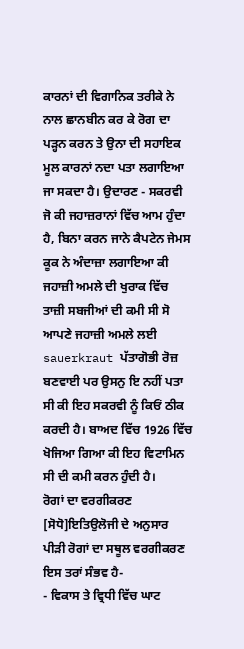ਕਾਰਨਾਂ ਦੀ ਵਿਗਾਨਿਕ ਤਰੀਕੇ ਨੇ ਨਾਲ ਛਾਨਬੀਨ ਕਰ ਕੇ ਰੋਗ ਦਾ ਪੜ੍ਹਨ ਕਰਨ ਤੇ ਉਨਾ ਦੀ ਸਹਾਇਕ ਮੂਲ ਕਾਰਨਾਂ ਨਦਾ ਪਤਾ ਲਗਾਇਆ ਜਾ ਸਕਦਾ ਹੈ। ਉਦਾਰਣ - ਸਕਰਵੀ ਜੋ ਕੀ ਜਹਾਜ਼ਰਾਨਾਂ ਵਿੱਚ ਆਮ ਹੁੰਦਾ ਹੈ, ਬਿਨਾ ਕਰਨ ਜਾਨੇ ਕੈਪਟੇਨ ਜੇਮਸ ਕੂਕ ਨੇ ਅੰਦਾਜ਼ਾ ਲਗਾਇਆ ਕੀ ਜਹਾਜ਼ੀ ਅਮਲੇ ਦੀ ਖੁਰਾਕ ਵਿੱਚ ਤਾਜ਼ੀ ਸਬਜੀਆਂ ਦੀ ਕਮੀ ਸੀ ਸੋ ਆਪਣੇ ਜਹਾਜ਼ੀ ਅਮਲੇ ਲਈ sauerkraut ਪੱਤਾਗੋਭੀ ਰੋਜ਼ ਬਣਵਾਈ ਪਰ ਉਸਨੁ ਇ ਨਹੀਂ ਪਤਾ ਸੀ ਕੀ ਇਹ ਸਕਰਵੀ ਨੂੰ ਕਿਓਂ ਠੀਕ ਕਰਦੀ ਹੈ। ਬਾਅਦ ਵਿੱਚ 1926 ਵਿੱਚ ਖੋਜਿਆ ਗਿਆ ਕੀ ਇਹ ਵਿਟਾਮਿਨ ਸੀ ਦੀ ਕਮੀ ਕਰਨ ਹੁੰਦੀ ਹੈ।
ਰੋਗਾਂ ਦਾ ਵਰਗੀਕਰਣ
[ਸੋਧੋ]ਇਤਿਉਲੋਜੀ ਦੇ ਅਨੁਸਾਰ ਪੀੜੀ ਰੋਗਾਂ ਦਾ ਸਥੂਲ ਵਰਗੀਕਰਣ ਇਸ ਤਰਾਂ ਸੰਭਵ ਹੈ-
- ਵਿਕਾਸ ਤੇ ਵ੍ਰਿਧੀ ਵਿੱਚ ਘਾਟ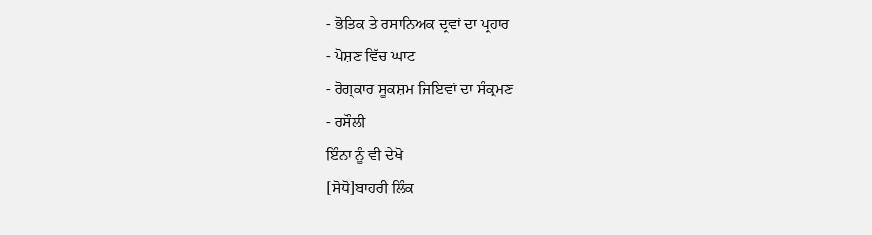- ਭੋਤਿਕ ਤੇ ਰਸਾਨਿਅਕ ਦ੍ਰਵਾਂ ਦਾ ਪ੍ਰਹਾਰ
- ਪੋਸ਼ਣ ਵਿੱਚ ਘਾਟ
- ਰੋਗ੍ਕਾਰ ਸੂਕਸ਼ਮ ਜਿਇਵਾਂ ਦਾ ਸੰਕ੍ਰਮਣ
- ਰਸੌਲੀ
ਇੰਨਾ ਨੂੰ ਵੀ ਦੇਖੋ
[ਸੋਧੋ]ਬਾਹਰੀ ਲਿੰਕ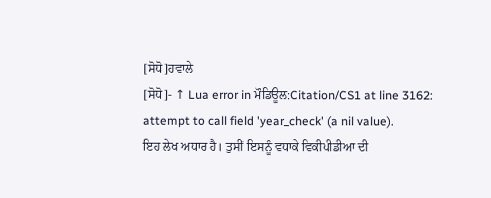[ਸੋਧੋ]ਹਵਾਲੇ
[ਸੋਧੋ]- ↑ Lua error in ਮੌਡਿਊਲ:Citation/CS1 at line 3162: attempt to call field 'year_check' (a nil value).
ਇਹ ਲੇਖ ਅਧਾਰ ਹੈ। ਤੁਸੀਂ ਇਸਨੂੰ ਵਧਾਕੇ ਵਿਕੀਪੀਡੀਆ ਦੀ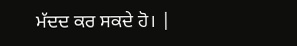ਮੱਦਦ ਕਰ ਸਕਦੇ ਹੋ। |